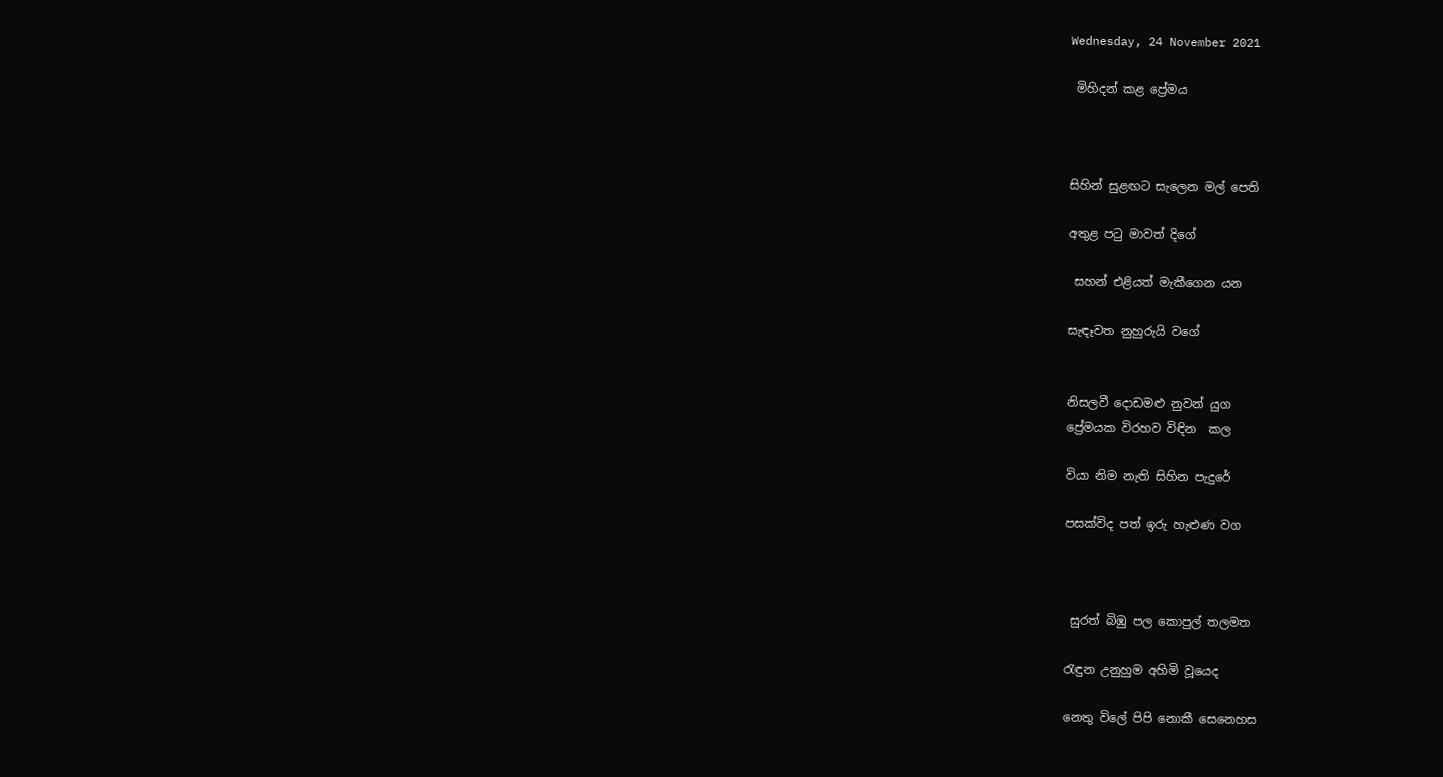Wednesday, 24 November 2021

 මිහිදන් කළ ප්‍රේමය



සිහින් සුළඟට සැලෙන මල් පෙති

අතුළ පටු මාවත් දිගේ

 සහන් එළියත් මැකීගෙන යන

සැඳෑවත නුහුරුයි වගේ


නිසලවී දොඩමළු නුවන් යුග
ප්‍රේමයක විරහව විඳින  කල

වියා නිම නැති සිහින පැදුරේ

පසක්විද පත් ඉරු හැළුණ වග



 සුරත් බිඹු පල කොපුල් තලමත

රැඳුන උනුහුම අහිමි වූයෙද

නෙතු විලේ පිපි නොකී සෙනෙහස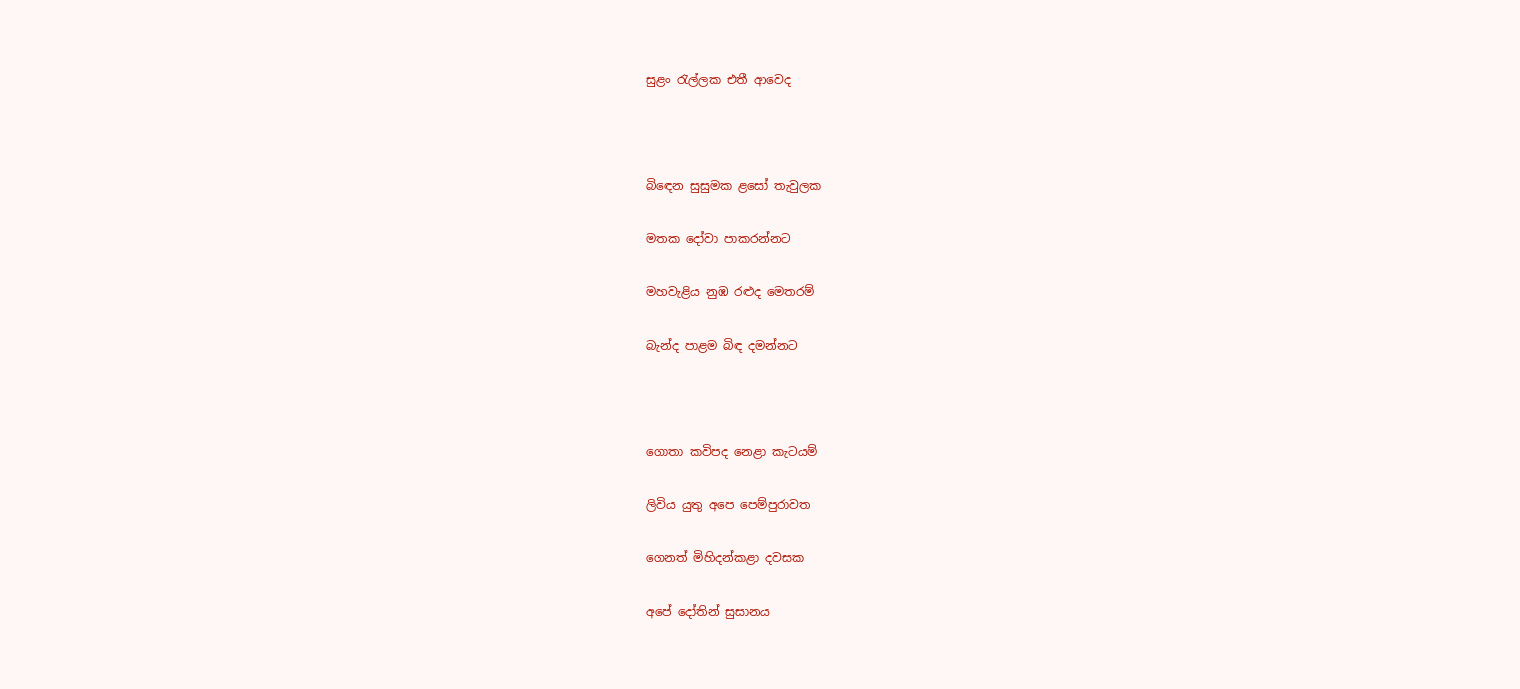සුළං රැල්ලක එතී ආවෙද



බිඳෙන සුසුමක ළසෝ තැවුලක

මතක දෝවා පාකරන්නට

මහවැළිය නුඹ රළුද මෙතරම්

බැන්ද පාළම බිඳ දමන්නට



ගොතා කවිපද නෙළා කැටයම්

ලිවිය යුතු අපෙ පෙම්පුරාවත

ගෙනත් මිහිදන්කළා දවසක

අපේ දෝතින් සුසානය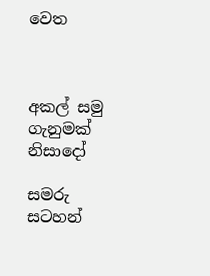වෙත



අකල් සමු ගැනුමක් නිසාදෝ

සමරු සටහන්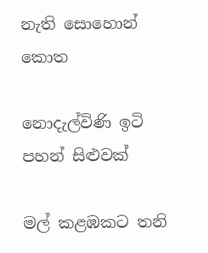නැති සොහොන් කොත

නොදැල්විණි ඉටි පහන් සිළුවක්

මල් කළඹකට තනි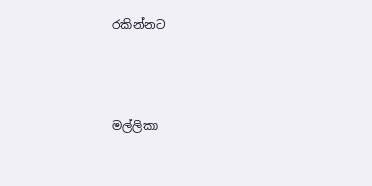රකින්නට



මල්ලිකා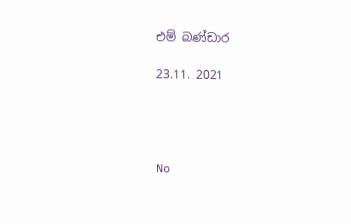එම් බණ්ඩාර

23.11. 2021




No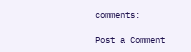comments:

Post a Comment